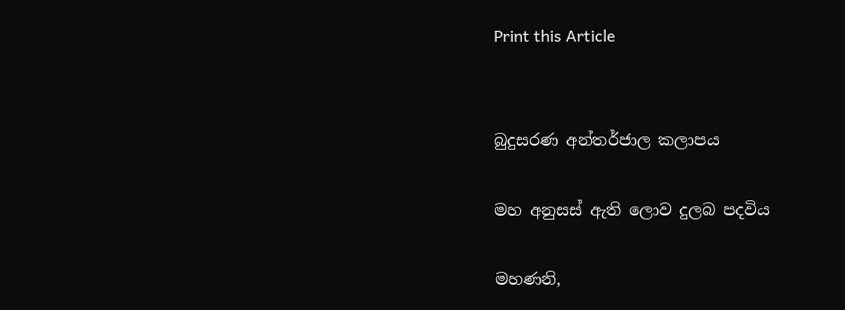Print this Article


බුදුසරණ අන්තර්ජාල කලාපය

මහ අනුසස් ඇති ලොව දුලබ පදවිය

මහණනි,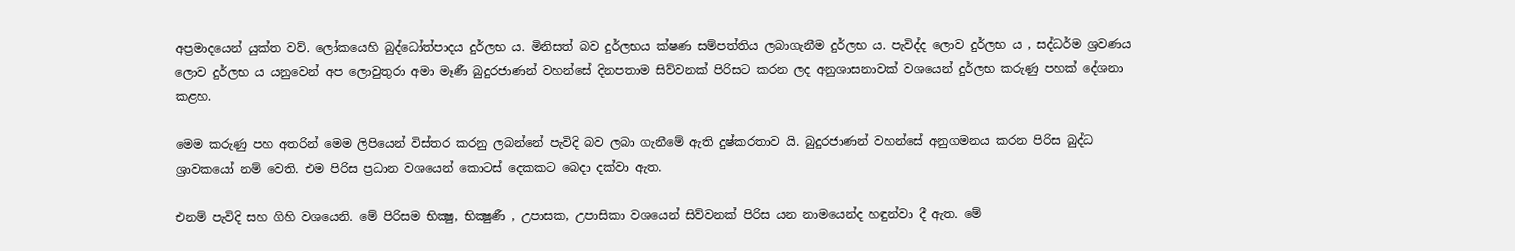අප්‍රමාදයෙන් යුක්ත වව්. ලෝකයෙහි බුද්ධෝත්පාදය දුර්ලභ ය. මිනිසත් බව දුර්ලභය ක්ෂණ සම්පත්තිය ලබාගැනීම දුර්ලභ ය. පැවිද්ද ලොව දුර්ලභ ය , සද්ධර්ම ශ්‍රවණය ලොව දුර්ලභ ය යනුවෙන් අප ලොවුතුරා අමා මෑණී බුදුරජාණන් වහන්සේ දිනපතාම සිව්වනක් පිරිසට කරන ලද අනුශාසනාවක් වශයෙන් දුර්ලභ කරුණු පහක් දේශනා කළහ.

මෙම කරුණු පහ අතරින් මෙම ලිපියෙන් විස්තර කරනු ලබන්නේ පැවිදි බව ලබා ගැනීමේ ඇති දුෂ්කරතාව යි. බුදුරජාණන් වහන්සේ අනුගමනය කරන පිරිස බුද්ධ ශ්‍රාවකයෝ නම් වෙති. එම පිරිස ප්‍රධාන වශයෙන් කොටස් දෙකකට බෙදා දක්වා ඇත.

එනම් පැවිදි සහ ගිහි වශයෙනි. මේ පිරිසම භික්‍ෂු, භික්‍ෂුණී , උපාසක, උපාසිකා වශයෙන් සිව්වනක් පිරිස යන නාමයෙන්ද හඳුන්වා දී ඇත. මේ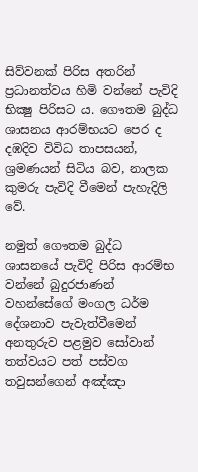සිව්වනක් පිරිස අතරින් ප්‍රධානත්වය හිමි වන්නේ පැවිදි භික්‍ෂු පිරිසට ය. ගෞතම බුද්ධ ශාසනය ආරම්භයට පෙර ද දඹදිව විවිධ තාපසයන්, ශ්‍රමණයන් සිටිය බව, නාලක කුමරු පැවිදි වීමෙන් පැහැදිලි වේ.

නමුත් ගෞතම බුද්ධ ශාසනයේ පැවිදි පිරිස ආරම්භ වන්නේ බුදුරජාණන් වහන්සේගේ මංගල ධර්ම දේශනාව පැවැත්වීමෙන් අනතුරුව පළමුව සෝවාන් තත්වයට පත් පස්වග තවුසන්ගෙන් අඤ්ඤා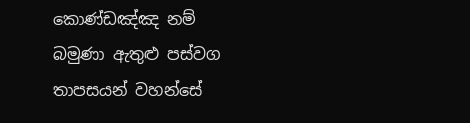කොණ්ඩඤ්ඤ නම් බමුණා ඇතුළු පස්වග තාපසයන් වහන්සේ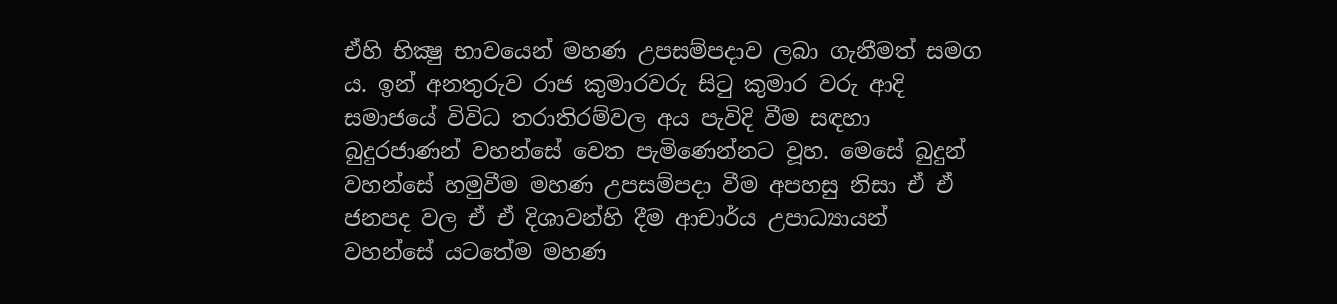ඒහි භික්‍ෂු භාවයෙන් මහණ උපසම්පදාව ලබා ගැනීමත් සමග ය. ඉන් අනතුරුව රාජ කුමාරවරු සිටු කුමාර වරු ආදි සමාජයේ විවිධ තරාතිරම්වල අය පැවිදි වීම සඳහා බුදුරජාණන් වහන්සේ වෙත පැමිණෙන්නට වූහ. මෙසේ බුදුන් වහන්සේ හමුවීම මහණ උපසම්පදා වීම අපහසු නිසා ඒ ඒ ජනපද වල ඒ ඒ දිශාවන්හි දීම ආචාර්ය උපාධ්‍යායන් වහන්සේ යටතේම මහණ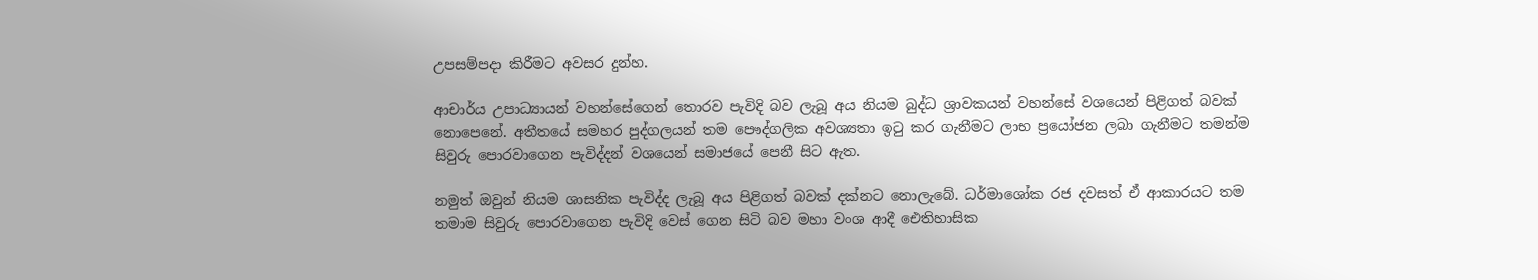උපසම්පදා කිරීමට අවසර දුන්හ.

ආචාර්ය උපාධ්‍යායන් වහන්සේගෙන් තොරව පැවිදි බව ලැබූ අය නියම බුද්ධ ශ්‍රාවකයන් වහන්සේ වශයෙන් පිළිගත් බවක් නොපෙනේ. අතීතයේ සමහර පුද්ගලයන් තම පෞද්ගලික අවශ්‍යතා ඉටු කර ගැනීමට ලාභ ප්‍රයෝජන ලබා ගැනීමට තමන්ම සිවුරු පොරවාගෙන පැවිද්දන් වශයෙන් සමාජයේ පෙනී සිට ඇත.

නමුත් ඔවුන් නියම ශාසනික පැවිද්ද ලැබූ අය පිළිගත් බවක් දක්නට නොලැබේ. ධර්මාශෝක රජ දවසත් ඒ ආකාරයට තම තමාම සිවුරු පොරවාගෙන පැවිදි වෙස් ගෙන සිටි බව මහා වංශ ආදී ඓතිහාසික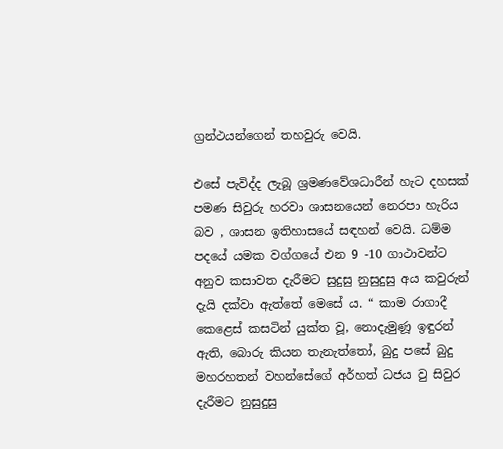ග්‍රන්ථයන්ගෙන් තහවුරු වෙයි.

එසේ පැවිද්ද ලැබූ ශ්‍රමණවේශධාරීන් හැට දහසක් පමණ සිවුරු හරවා ශාසනයෙන් නෙරපා හැරිය බව , ශාසන ඉතිහාසයේ සඳහන් වෙයි. ධම්ම පදයේ යමක වග්ගයේ එන 9 -10 ගාථාවන්ට අනුව කසාවත දැරීමට සුදුසු නුසුදුසු අය කවුරුන් දැයි දක්වා ඇත්තේ මෙසේ ය. “ කාම රාගාදී කෙළෙස් කසටින් යුක්ත වූ, නොදැමුණූ ඉඳුරන් ඇති, බොරු කියන තැනැත්තෝ, බුදු පසේ බුදු මහරහතන් වහන්සේගේ අර්හත් ධජය වු සිවුර දැරීමට නුසුදුසු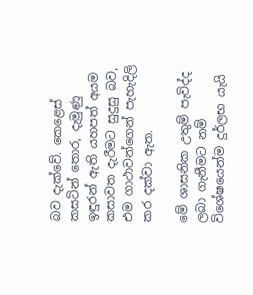බව දැක්වේ. කෙළෙස් කසටින් තොර, දැමුණු ඉඳුරන් ඇති යහපත් අයම කසාවත දැරීමට සුදුසු බව, එම ගාථාවන්ගෙන් පැහැදිලි කර දක්වා ඇත.

මේ ශාසනික උතුම් පැවිද්ද ලබා ගැනීමට නම් විශේෂයෙන්ම දුර්ලභ යැයි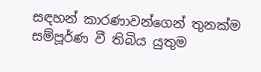සඳහන් කාරණාවන්ගෙන් තුනක්ම සම්පූර්ණ වී තිබිය යුතුම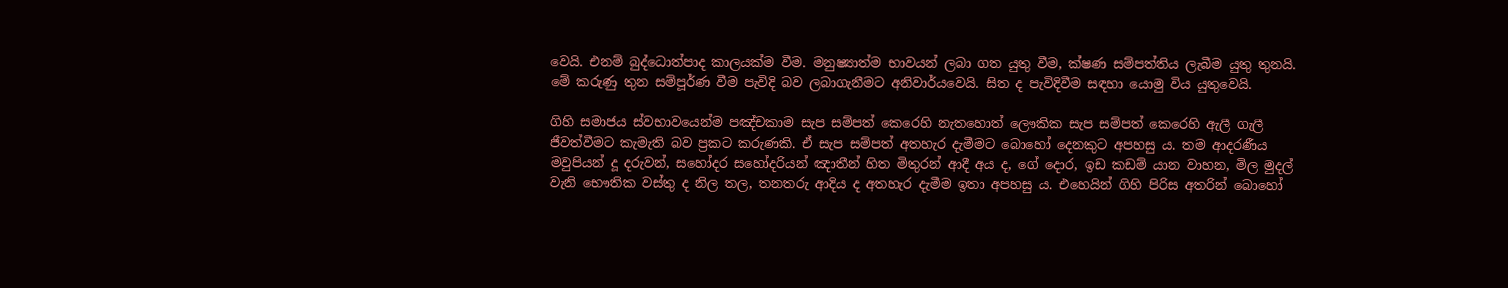වෙයි. එනම් බුද්ධොත්පාද කාලයක්ම වීම. මනුෂ්‍යාත්ම භාවයන් ලබා ගත යුතු වීම, ක්ෂණ සම්පත්තිය ලැබීම යුතු තුනයි. මේ කරුණු තුන සම්පූර්ණ වීම පැවිදි බව ලබාගැනීමට අනිවාර්යවෙයි. සිත ද පැවිදිවීම සඳහා යොමු විය යුතුවෙයි.

ගිහි සමාජය ස්වභාවයෙන්ම පඤ්චකාම සැප සම්පත් කෙරෙහි නැතහොත් ලෞකික සැප සම්පත් කෙරෙහි ඇලී ගැලී ජීවත්වීමට කැමැති බව ප්‍රකට කරුණකි. ඒ සැප සම්පත් අතහැර දැමීමට බොහෝ දෙනකුට අපහසු ය. තම ආදරණීය මවුපියන් දූ දරුවන්, සහෝදර සහෝදරියන් ඤාතීන් හිත මිතුරන් ආදී අය ද, ගේ දොර, ඉඩ කඩම් යාන වාහන, මිල මුදල් වැනි භෞතික වස්තු ද නිල තල, තනතරු ආදිය ද අතහැර දැමීම ඉතා අපහසු ය. එහෙයින් ගිහි පිරිස අතරින් බොහෝ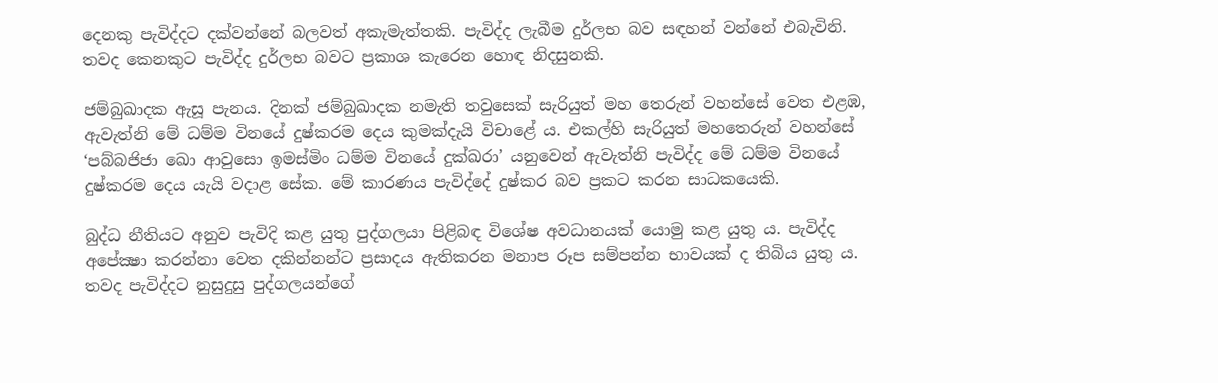දෙනකු පැවිද්දට දක්වන්නේ බලවත් අකැමැත්තකි. පැවිද්ද ලැබීම දුර්ලභ බව සඳහන් වන්නේ එබැවිනි. තවද කෙනකුට පැවිද්ද දුර්ලභ බවට ප්‍රකාශ කැරෙන හොඳ නිදසුනකි.

ජම්බුඛාදක ඇසූ පැනය. දිනක් ජම්බුඛාදක නමැති තවුසෙක් සැරියුත් මහ තෙරුන් වහන්සේ වෙත එළඹ, ඇවැත්නි මේ ධම්ම විනයේ දුෂ්කරම දෙය කුමක්දැයි විචාළේ ය. එකල්හි සැරියුත් මහතෙරුන් වහන්සේ ‘පබ්බජිජා ඛො ආවුසො ඉමස්මිං ධම්ම විනයේ දුක්ඛරා’ යනුවෙන් ඇවැත්නි පැවිද්ද මේ ධම්ම විනයේ දුෂ්කරම දෙය යැයි වදාළ සේක. මේ කාරණය පැවිද්දේ දුෂ්කර බව ප්‍රකට කරන සාධකයෙකි.

බුද්ධ නීතියට අනුව පැවිදි කළ යුතු පුද්ගලයා පිළිබඳ විශේෂ අවධානයක් යොමු කළ යුතු ය. පැවිද්ද අපේක්‍ෂා කරන්නා වෙත දකින්නන්ට ප්‍රසාදය ඇතිකරන මනාප රූප සම්පන්න භාවයක් ද තිබිය යුතු ය. තවද පැවිද්දට නුසුදුසු පුද්ගලයන්ගේ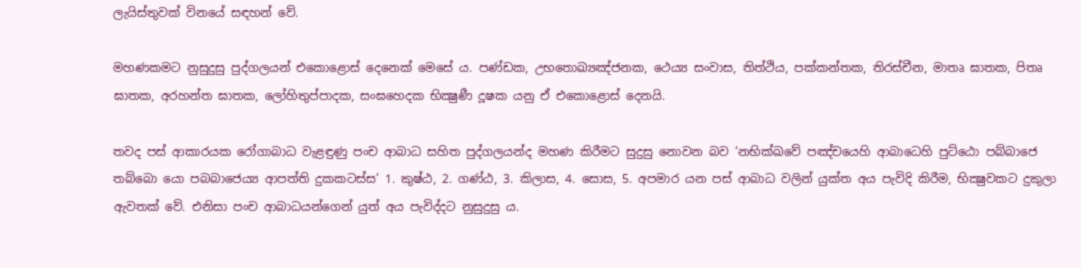ලැයිස්තුවක් විනයේ සඳහන් වේ.

මහණකමට නුසුදුසු පුද්ගලයන් එකොළොස් දෙනෙක් මෙසේ ය. පණ්ඩක, උභතොඛ්‍යඤ්ජනක, ථෙය්‍ය සංවාස, තිත්ථිය, පක්කන්තක, තිරස්චීන, මාතෘ ඝාතක, පිතෘ ඝාතක, අරහන්ත ඝාතක, ලෝහිතුප්පාදක, සංඝහෙදක භික්‍ෂුණී දූෂක යනු ඒ එකොළොස් දෙනයි.

තවද පස් ආකාරයක රෝගාබාධ වැළඳුණු පංච ආබාධ සහිත පුද්ගලයන්ද මහණ කිරීමට සුදුසු නොවන බව ‘නභික්‍ඛවේ පඤ්චයෙහි ආබාධෙහි පුට්ඨො පබ්බාජෙ තබ්බො යො පබබාජෙය්‍ය ආපත්ති දුකකටස්ස’ 1. කුෂ්ඨ, 2. ගණ්ඨ, 3. කිලාස, 4. සොස, 5. අපමාර යන පස් ආබාධ වලින් යුක්ත අය පැවිදි කිරීම, භික්‍ෂුවකට දුකුලා ඇවතක් වේ. එනිසා පංච ආබාධයන්ගෙන් යුත් අය පැවිද්දට නුසුදුසු ය.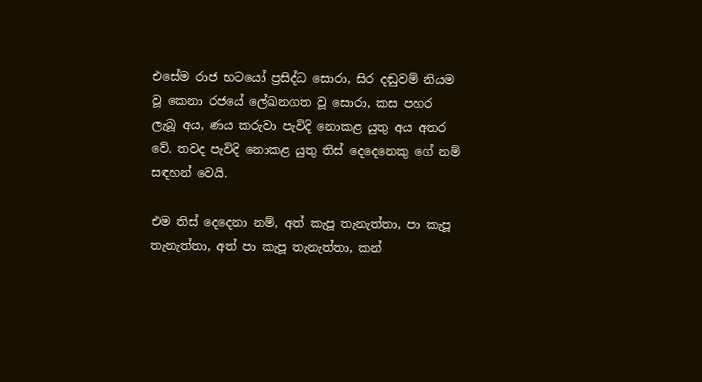එසේම රාජ භටයෝ ප්‍රසිද්ධ සොරා, සිර දඬුවම් නියම වූ කෙනා රජයේ ලේඛනගත වූ සොරා, කස පහර ලැබූ අය, ණය කරුවා පැවිදි නොකළ යුතු අය අතර වේ. තවද පැවිදි නොකළ යුතු තිස් දෙදෙනෙකු ගේ නම් සඳහන් වෙයි.

එම තිස් දෙදෙනා නම්, අත් කැපූ තැනැත්තා, පා කැපූ තැනැත්තා, අත් පා කැපූ තැනැත්තා, කන්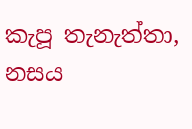කැපූ තැනැත්තා, නසය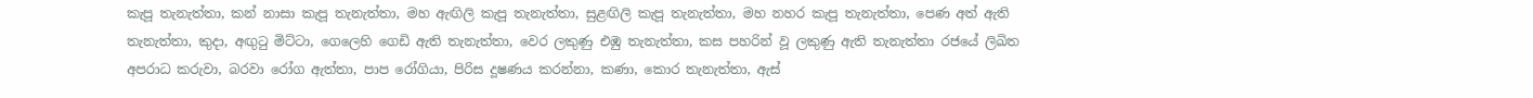කැපූ තැනැත්තා, කන් නාසා කැපූ තැනැත්තා, මහ ඇඟිලි කැපූ තැනැත්තා, සුළඟිලි කැපූ තැනැත්තා, මහ නහර කැපූ තැනැත්තා, පෙණ අත් ඇති තැනැත්තා, කුදා, අඟුටු මිට්ටා, ගෙලෙහි ගෙඩි ඇති තැනැත්තා, වෙර ලකුණු එඹු තැනැත්තා, කස පහරින් වූ ලකුණු ඇති තැනැත්තා රජයේ ලිඛිත අපරාධ කරුවා, බරවා රෝග ඇත්තා, පාප රෝගියා, පිරිස දූෂණය කරන්නා, කණා, කොර තැනැත්තා, ඇස්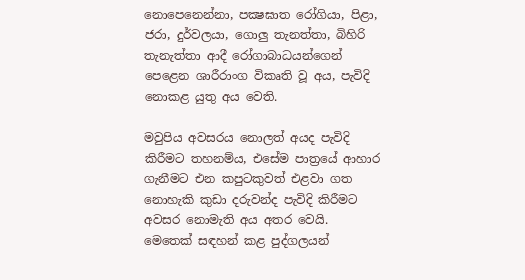නොපෙනෙන්නා, පක්‍ෂඝාත රෝගියා, පිළා, ජරා, දුර්වලයා, ගොලු තැනත්තා, බිහිරි තැනැත්තා ආදී රෝගාබාධයන්ගෙන් පෙළෙන ශාරීරාංග විකෘති වූ අය, පැවිදි නොකළ යුතු අය වෙති.

මවුපිය අවසරය නොලත් අයද පැවිදි කිරීමට තහනම්ය, එසේම පාත්‍රයේ ආහාර ගැනීමට එන කපුටකුවත් එළවා ගත නොහැකි කුඩා දරුවන්ද පැවිදි කිරීමට අවසර නොමැති අය අතර වෙයි. මෙතෙක් සඳහන් කළ පුද්ගලයන්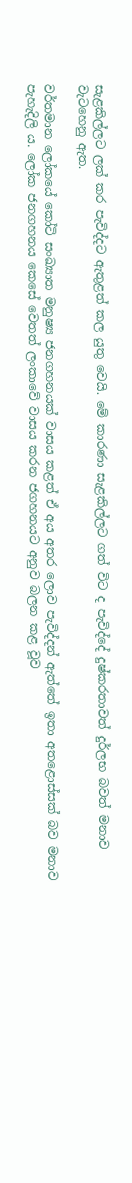සැළකිල්ලට ලක් කර පැවිද්දට ඇතුළත් කල යුතු වෙයි. මේ කාරණා සැළකිල්ලට ගත් විට ද පැවිද්දේ දුෂ්කරතාවත් දුර්ලභ බවත් මනාව වැටහෙනු ඇත.

වර්තමාන ලෝකයේ කෝටි සංඛ්‍යාත මනුෂ්‍ය ජනගහනයක් වාසය කළත් ඒ අය අතර ලොව පැවිද්දන් ඇත්තේ ඉතා අතළොස්සක් බව මනාව පැහැදිලි ය. ලෝක ජනගහනය කෙසේ වෙතත් ලංකාවේ වාසය කරන ජගහනයට අනුව බලන කළ වූව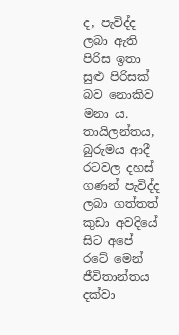ද, පැවිද්ද ලබා ඇති පිරිස ඉතා සුළු පිරිසක් බව නොකිව මනා ය. තායිලන්තය, බුරුමය ආදී රටවල දහස් ගණන් පැවිද්ද ලබා ගත්තත් කුඩා අවදියේ සිට අපේ රටේ මෙන් ජීවිතාන්තය දක්වා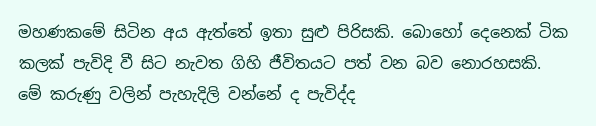මහණකමේ සිටින අය ඇත්තේ ඉතා සුළු පිරිසකි. බොහෝ දෙනෙක් ටික කලක් පැවිදි වී සිට නැවත ගිහි ජීවිතයට පත් වන බව නොරහසකි. මේ කරුණු වලින් පැහැදිලි වන්නේ ද පැවිද්ද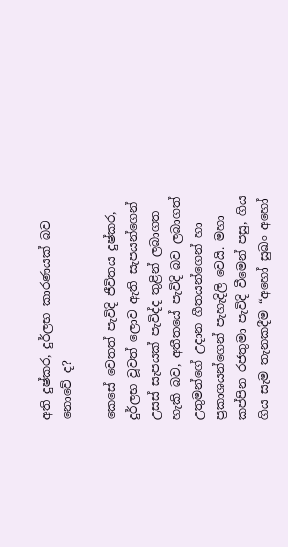අති දුෂ්කර, දුර්ලභ කාරණයක් බව නොවේ ද?

කෙසේ වෙතත් පැවිදි ජීවිතය දුෂ්කර, දුර්ලභ වූවත් ලොව ඇති සැපයන්ගෙන් උසස් සැපයක් පැවිද්ද තුළින් ලබාගත හැකි බව, අතීතයේ පැවිදි බව ලබාගත් උතුමන්ගේ උදාන ගීතයන්ගෙන් හා ප්‍රකාශයන්ගෙන් පැහැදිලි වෙයි. මහා කප්පින රජතුමා පැවිදි වීමෙන් පසු, ගිය ගිය සැම තැනකදීම “අහෝ සුඛං අහෝ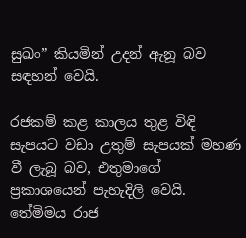සුඛං” කියමින් උදන් ඇනූ බව සඳහන් වෙයි.

රජකම් කළ කාලය තුළ විඳි සැපයට වඩා උතුම් සැපයක් මහණ වී ලැබූ බව, එතුමාගේ ප්‍රකාශයෙන් පැහැදිලි වෙයි. තේමිමය රාජ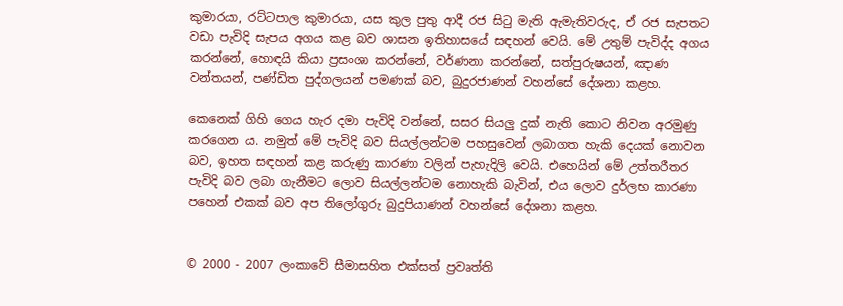කුමාරයා, රට්ටපාල කුමාරයා, යස කුල පුතු ආදී රජ සිටු මැති ඇමැතිවරුද, ඒ රජ සැපතට වඩා පැවිදි සැපය අගය කළ බව ශාසන ඉතිහාසයේ සඳහන් වෙයි. මේ උතුම් පැවිද්ද අගය කරන්නේ, හොඳයි කියා ප්‍රසංශා කරන්නේ, වර්ණනා කරන්නේ, සත්පුරුෂයන්, ඤාණ වන්තයන්, පණ්ඩිත පුද්ගලයන් පමණක් බව, බුදුරජාණන් වහන්සේ දේශනා කළහ.

කෙනෙක් ගිහි ගෙය හැර දමා පැවිදි වන්නේ, සසර සියලු දුක් නැති කොට නිවන අරමුණු කරගෙන ය. නමුත් මේ පැවිදි බව සියල්ලන්ටම පහසුවෙන් ලබාගත හැකි දෙයක් නොවන බව, ඉහත සඳහන් කළ කරුණු කාරණා වලින් පැහැදිලි වෙයි. එහෙයින් මේ උත්තරීතර පැවිදි බව ලබා ගැනීමට ලොව සියල්ලන්ටම නොහැකි බැවින්, එය ලොව දුර්ලභ කාරණා පහෙන් එකක් බව අප තිලෝගුරු බුදුපියාණන් වහන්සේ දේශනා කළහ.


© 2000 - 2007 ලංකාවේ සීමාසහිත එක්සත් ප්‍රවෘත්ති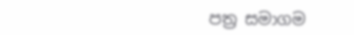පත්‍ර සමාගම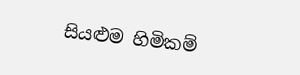සියළුම හිමිකම්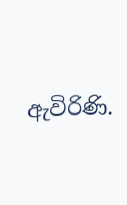ඇවිරිණි.